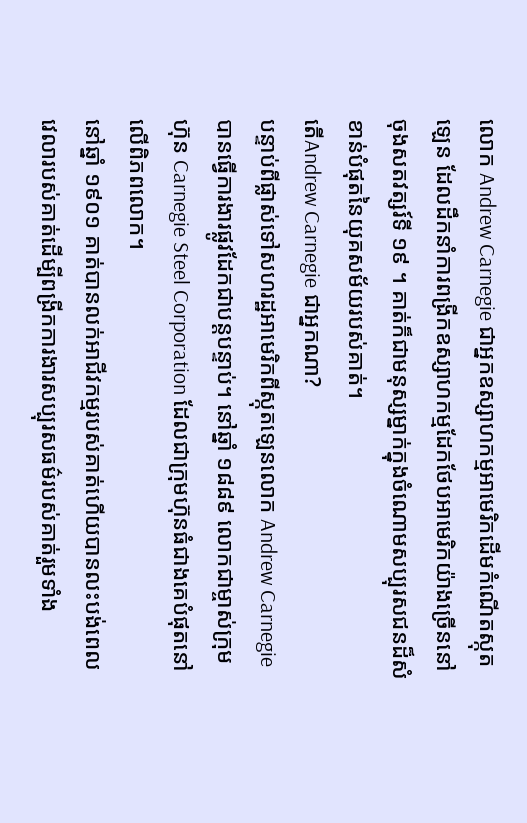លោក Andrew Carnegie ជាអ្នកឧស្សាហកម្មអាមេរិកដើមកំណើតស្កុតឡេន ដែលដឹកនាំការពង្រីកឧស្សាហកម្មដែកថែបអាមេរិកយ៉ាងច្រើននៅចុងសតវត្សរ៍ទី ១៩ ។ គាត់ក៏ជាមនុស្សម្នាក់ក្នុងចំណោមសប្បុរសជនដ៏សំខាន់បំផុតនៃយុគសម័យរបស់គាត់។
តើAndrew Carnegie ជាអ្នកណា?
បន្ទាប់ពីផ្លាស់ទៅសហរដ្ឋអាមេរិកពីស្កុតឡេនលោក Andrew Carnegie បានធ្វើការងារផ្លូវដែកជាបន្តបន្ទាប់។ នៅឆ្នាំ ១៨៨៩ លោកជាម្ចាស់ក្រុមហ៊ុន Carnegie Steel Corporation ដែលជាក្រុមហ៊ុនធំជាងគេបំផុតនៅលើពិភពលោក។
នៅឆ្នាំ ១៩០១ គាត់បានលក់អាជីវកម្មរបស់គាត់ហើយបានលះបង់ពេលវេលារបស់គាត់ដើម្បីពង្រីកការងារសប្បុរសធម៌របស់គាត់រួមទាំង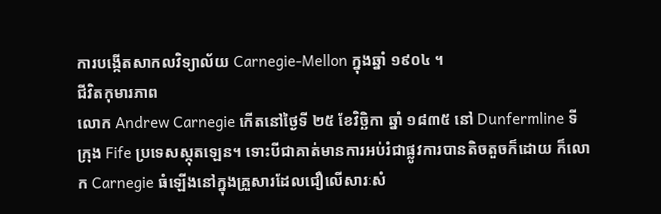ការបង្កើតសាកលវិទ្យាល័យ Carnegie-Mellon ក្នុងឆ្នាំ ១៩០៤ ។
ជីវិតកុមារភាព
លោក Andrew Carnegie កើតនៅថ្ងៃទី ២៥ ខែវិច្ឆិកា ឆ្នាំ ១៨៣៥ នៅ Dunfermline ទីក្រុង Fife ប្រទេសស្កុតឡេន។ ទោះបីជាគាត់មានការអប់រំជាផ្លូវការបានតិចតួចក៏ដោយ ក៏លោក Carnegie ធំឡើងនៅក្នុងគ្រួសារដែលជឿលើសារៈសំ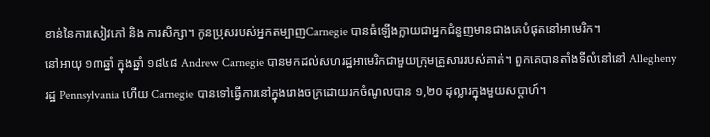ខាន់នៃការសៀវភៅ និង ការសិក្សា។ កូនប្រុសរបស់អ្នកតម្បាញCarnegie បានធំឡើងក្លាយជាអ្នកជំនួញមានជាងគេបំផុតនៅអាមេរិក។
នៅអាយុ ១៣ឆ្នាំ ក្នុងឆ្នាំ ១៨៤៨ Andrew Carnegie បានមកដល់សហរដ្ឋអាមេរិកជាមួយក្រុមគ្រួសាររបស់គាត់។ ពួកគេបានតាំងទីលំនៅនៅ Allegheny រដ្ឋ Pennsylvania ហើយ Carnegie បានទៅធ្វើការនៅក្នុងរោងចក្រដោយរកចំណូលបាន ១,២០ ដុល្លារក្នុងមួយសប្តាហ៍។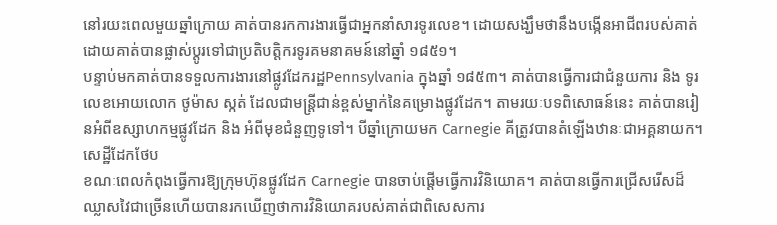នៅរយះពេលមួយឆ្នាំក្រោយ គាត់បានរកការងារធ្វើជាអ្នកនាំសារទូរលេខ។ ដោយសង្ឃឹមថានឹងបង្កើនអាជីពរបស់គាត់ ដោយគាត់បានផ្លាស់ប្តូរទៅជាប្រតិបត្តិករទូរគមនាគមន៍នៅឆ្នាំ ១៨៥១។
បន្ទាប់មកគាត់បានទទួលការងារនៅផ្លូវដែករដ្ឋPennsylvania ក្នុងឆ្នាំ ១៨៥៣។ គាត់បានធ្វើការជាជំនួយការ និង ទូរលេខអោយលោក ថូម៉ាស ស្កត់ ដែលជាមន្រ្តីជាន់ខ្ពស់ម្នាក់នៃគម្រោងផ្លូវដែក។ តាមរយៈបទពិសោធន៍នេះ គាត់បានរៀនអំពីឧស្សាហកម្មផ្លូវដែក និង អំពីមុខជំនួញទូទៅ។ បីឆ្នាំក្រោយមក Carnegie គីត្រូវបានតំឡើងឋានៈជាអគ្គនាយក។
សេដ្ឋីដែកថែប
ខណៈពេលកំពុងធ្វើការឱ្យក្រុមហ៊ុនផ្លូវដែក Carnegie បានចាប់ផ្តើមធ្វើការវិនិយោគ។ គាត់បានធ្វើការជ្រើសរើសដ៏ឈ្លាសវៃជាច្រើនហើយបានរកឃើញថាការវិនិយោគរបស់គាត់ជាពិសេសការ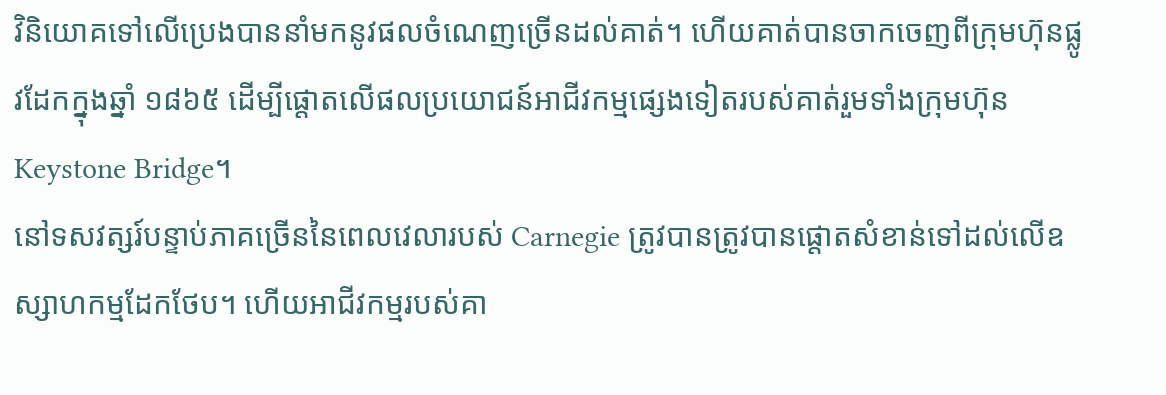វិនិយោគទៅលើប្រេងបាននាំមកនូវផលចំណេញច្រើនដល់គាត់។ ហើយគាត់បានចាកចេញពីក្រុមហ៊ុនផ្លូវដែកក្នុងឆ្នាំ ១៨៦៥ ដើម្បីផ្តោតលើផលប្រយោជន៍អាជីវកម្មផ្សេងទៀតរបស់គាត់រួមទាំងក្រុមហ៊ុនKeystone Bridge។
នៅទសវត្សរ៍បន្ទាប់ភាគច្រើននៃពេលវេលារបស់ Carnegie ត្រូវបានត្រូវបានផ្តោតសំខាន់ទៅដល់លើឧស្សាហកម្មដែកថែប។ ហើយអាជីវកម្មរបស់គា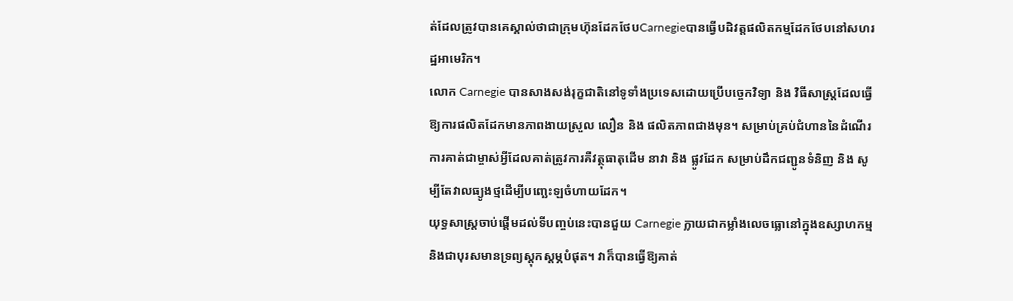ត់ដែលត្រូវបានគេស្គាល់ថាជាក្រុមហ៊ុនដែកថែបCarnegieបានធ្វើបដិវត្តផលិតកម្មដែកថែបនៅសហរដ្ឋអាមេរិក។
លោក Carnegie បានសាងសង់រុក្ខជាតិនៅទូទាំងប្រទេសដោយប្រើបច្ចេកវិទ្យា និង វិធីសាស្ត្រដែលធ្វើឱ្យការផលិតដែកមានភាពងាយស្រួល លឿន និង ផលិតភាពជាងមុន។ សម្រាប់គ្រប់ជំហាននៃដំណើរការគាត់ជាម្ចាស់អ្វីដែលគាត់ត្រូវការគឺវត្ថុធាតុដើម នាវា និង ផ្លូវដែក សម្រាប់ដឹកជញ្ជូនទំនិញ និង សូម្បីតែវាលធ្យូងថ្មដើម្បីបញ្ឆេះឡចំហាយដែក។
យុទ្ធសាស្ត្រចាប់ផ្តើមដល់ទីបញ្ចប់នេះបានជួយ Carnegie ក្លាយជាកម្លាំងលេចធ្លោនៅក្នុងឧស្សាហកម្មនិងជាបុរសមានទ្រព្យស្តុកស្តម្ភបំផុត។ វាក៏បានធ្វើឱ្យគាត់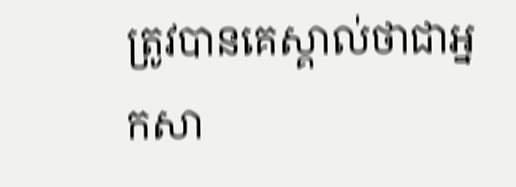ត្រូវបានគេស្គាល់ថាជាអ្នកសា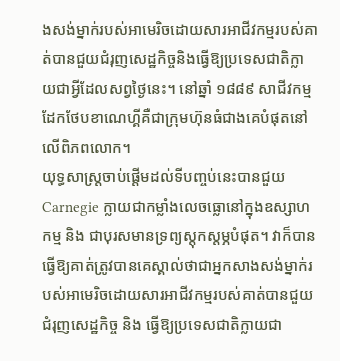ងសង់ម្នាក់របស់អាមេរិចដោយសារអាជីវកម្មរបស់គាត់បានជួយជំរុញសេដ្ឋកិច្ចនិងធ្វើឱ្យប្រទេសជាតិក្លាយជាអ្វីដែលសព្វថ្ងៃនេះ។ នៅឆ្នាំ ១៨៨៩ សាជីវកម្មដែកថែបខាណេហ្គីគឺជាក្រុមហ៊ុនធំជាងគេបំផុតនៅលើពិភពលោក។
យុទ្ធសាស្ត្រចាប់ផ្តើមដល់ទីបញ្ចប់នេះបានជួយ Carnegie ក្លាយជាកម្លាំងលេចធ្លោនៅក្នុងឧស្សាហកម្ម និង ជាបុរសមានទ្រព្យស្តុកស្តម្ភបំផុត។ វាក៏បានធ្វើឱ្យគាត់ត្រូវបានគេស្គាល់ថាជាអ្នកសាងសង់ម្នាក់របស់អាមេរិចដោយសារអាជីវកម្មរបស់គាត់បានជួយជំរុញសេដ្ឋកិច្ច និង ធ្វើឱ្យប្រទេសជាតិក្លាយជា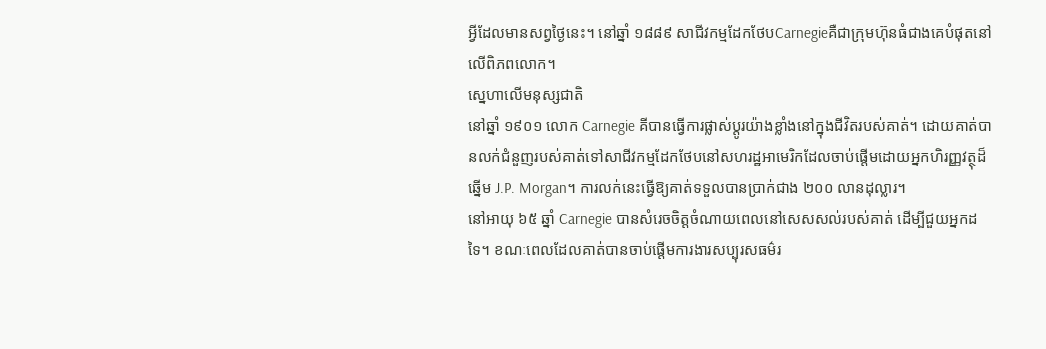អ្វីដែលមានសព្វថ្ងៃនេះ។ នៅឆ្នាំ ១៨៨៩ សាជីវកម្មដែកថែបCarnegieគឺជាក្រុមហ៊ុនធំជាងគេបំផុតនៅលើពិភពលោក។
ស្នេហាលើមនុស្សជាតិ
នៅឆ្នាំ ១៩០១ លោក Carnegie គីបានធ្វើការផ្លាស់ប្តូរយ៉ាងខ្លាំងនៅក្នុងជីវិតរបស់គាត់។ ដោយគាត់បានលក់ជំនួញរបស់គាត់ទៅសាជីវកម្មដែកថែបនៅសហរដ្ឋអាមេរិកដែលចាប់ផ្តើមដោយអ្នកហិរញ្ញវត្ថុដ៏ឆ្នើម J.P. Morgan។ ការលក់នេះធ្វើឱ្យគាត់ទទួលបានប្រាក់ជាង ២០០ លានដុល្លារ។
នៅអាយុ ៦៥ ឆ្នាំ Carnegie បានសំរេចចិត្តចំណាយពេលនៅសេសសល់របស់គាត់ ដើម្បីជួយអ្នកដទៃ។ ខណៈពេលដែលគាត់បានចាប់ផ្តើមការងារសប្បុរសធម៌រ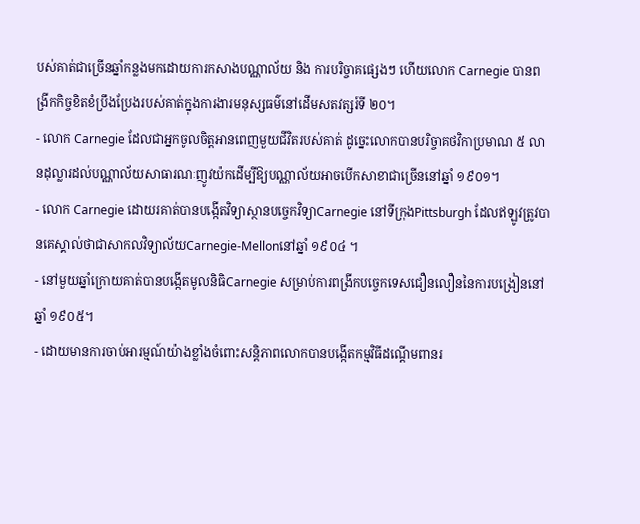បស់គាត់ជាច្រើនឆ្នាំកន្លងមកដោយការកសាងបណ្ណាល័យ និង ការបរិច្ចាគផ្សេងៗ ហើយលោក Carnegie បានពង្រីកកិច្ចខិតខំប្រឹងប្រែងរបស់គាត់ក្នុងការងារមនុស្សធម៌នៅដើមសតវត្សរ៍ទី ២០។
- លោក Carnegie ដែលជាអ្នកចូលចិត្តអានពេញមួយជីវិតរបស់គាត់ ដូច្នេះលោកបានបរិច្ចាគថវិកាប្រមាណ ៥ លានដុល្លារដល់បណ្ណាល័យសាធារណៈញូវយ៉កដើម្បីឱ្យបណ្ណាល័យអាចបើកសាខាជាច្រើននៅឆ្នាំ ១៩០១។
- លោក Carnegie ដោយរគាត់បានបង្កើតវិទ្យាស្ថានបច្ចេកវិទ្យាCarnegie នៅទីក្រុងPittsburgh ដែលឥឡូវត្រូវបានគេស្គាល់ថាជាសាកលវិទ្យាល័យCarnegie-Mellonនៅឆ្នាំ ១៩០៤ ។
- នៅមួយឆ្នាំក្រោយគាត់បានបង្កើតមូលនិធិCarnegie សម្រាប់ការពង្រីកបច្ចេកទេសជឿនលឿននៃការបង្រៀននៅឆ្នាំ ១៩០៥។
- ដោយមានការចាប់អារម្មណ៍យ៉ាងខ្លាំងចំពោះសន្តិភាពលោកបានបង្កើតកម្មវិធីដណ្តើមពានរ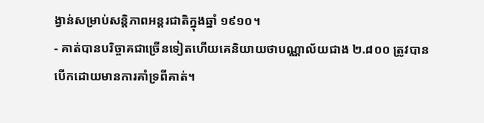ង្វាន់សម្រាប់សន្តិភាពអន្តរជាតិក្នុងឆ្នាំ ១៩១០។
- គាត់បានបរិច្ចាគជាច្រើនទៀតហើយគេនិយាយថាបណ្ណាល័យជាង ២.៨០០ ត្រូវបានបើកដោយមានការគាំទ្រពីគាត់។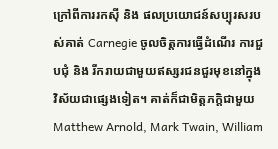ក្រៅពីការរកស៊ី និង ផលប្រយោជន៍សប្បុរសរបស់គាត់ Carnegie ចូលចិត្តការធ្វើដំណើរ ការជួបជុំ និង រីករាយជាមួយឥស្សរជនជួរមុខនៅក្នុងវិស័យជាផ្សេងទៀត។ គាត់ក៏ជាមិត្តភក្តិជាមួយ Matthew Arnold, Mark Twain, William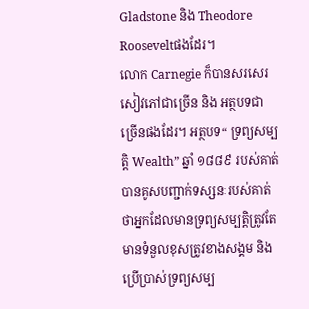Gladstone និង Theodore Rooseveltផងដែរ។
លោក Carnegie ក៏បានសរសេរសៀវភៅជាច្រើន និង អត្ថបទជាច្រើនផងដែរ។ អត្ថបទ“ ទ្រព្យសម្បត្តិ Wealth” ឆ្នាំ ១៨៨៩ របស់គាត់បានគូសបញ្ជាក់ទស្សនៈរបស់គាត់ថាអ្នកដែលមានទ្រព្យសម្បត្ដិត្រូវតែមានទំនួលខុសត្រូវខាងសង្គម និង ប្រើប្រាស់ទ្រព្យសម្ប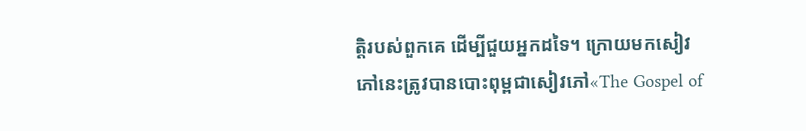ត្តិរបស់ពួកគេ ដើម្បីជួយអ្នកដទៃ។ ក្រោយមកសៀវភៅនេះត្រូវបានបោះពុម្ពជាសៀវភៅ«The Gospel of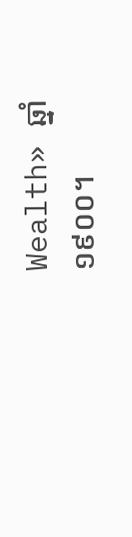Wealth» ឆ្នាំ ១៩០០។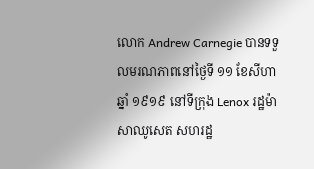លោក Andrew Carnegie បានទទួលមរណភាពនៅថ្ងៃទី ១១ ខែសីហា ឆ្នាំ ១៩១៩ នៅទីក្រុង Lenox រដ្ឋម៉ាសាឈូសេត សហរដ្ឋ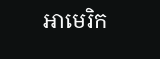អាមេរិក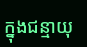ក្នុងជន្មាយុ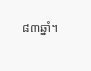៨៣ឆ្នាំ។